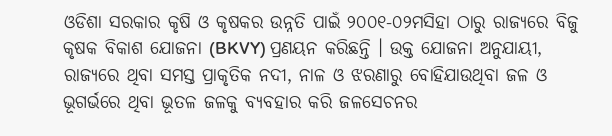ଓଡିଶା ସରକାର କୃଷି ଓ କୃଷକର ଉନ୍ନତି ପାଇଁ ୨୦୦୧-୦୨ମସିହା ଠାରୁ ରାଜ୍ୟରେ ବିଜୁ କୃଷକ ବିକାଶ ଯୋଜନା (BKVY) ପ୍ରଣୟନ କରିଛନ୍ତି । ଉକ୍ତ ଯୋଜନା ଅନୁଯାୟୀ, ରାଜ୍ୟରେ ଥିବା ସମସ୍ତ ପ୍ରାକୃତିକ ନଦୀ, ନାଳ ଓ ଝରଣାରୁ ବୋହିଯାଉଥିବା ଜଳ ଓ ଭୂଗର୍ଭରେ ଥିବା ଭୂତଳ ଜଳକୁ ବ୍ୟବହାର କରି ଜଳସେଚନର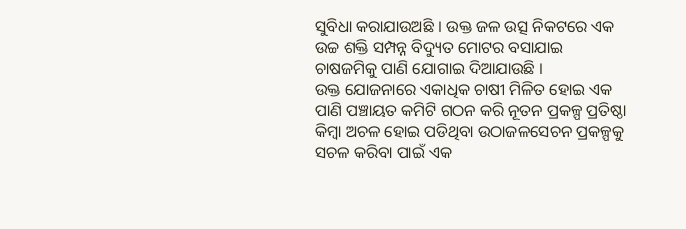ସୁବିଧା କରାଯାଉଅଛି । ଉକ୍ତ ଜଳ ଉତ୍ସ ନିକଟରେ ଏକ ଉଚ୍ଚ ଶକ୍ତି ସମ୍ପନ୍ନ ବିଦ୍ୟୁତ ମୋଟର ବସାଯାଇ ଚାଷଜମିକୁ ପାଣି ଯୋଗାଇ ଦିଆଯାଉଛି ।
ଉକ୍ତ ଯୋଜନାରେ ଏକାଧିକ ଚାଷୀ ମିଳିତ ହୋଇ ଏକ ପାଣି ପଞ୍ଚାୟତ କମିଟି ଗଠନ କରି ନୂତନ ପ୍ରକଳ୍ପ ପ୍ରତିଷ୍ଠା କିମ୍ବା ଅଚଳ ହୋଇ ପଡିଥିବା ଉଠାଜଳସେଚନ ପ୍ରକଳ୍ପକୁ ସଚଳ କରିବା ପାଇଁ ଏକ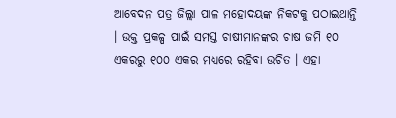ଆବେଦନ ପତ୍ର ଜିଲ୍ଲା ପାଳ ମହୋଦୟଙ୍କ ନିକଟକୁ ପଠାଇଥାନ୍ତି । ଉକ୍ତ ପ୍ରକଳ୍ପ ପାଇଁ ସମସ୍ତ ଚାଷୀମାନଙ୍କର ଚାଷ ଜମି ୧୦ ଏକରରୁ ୧୦୦ ଏକର ମଧ୍ୟରେ ରହିବା ଉଚିତ । ଏହା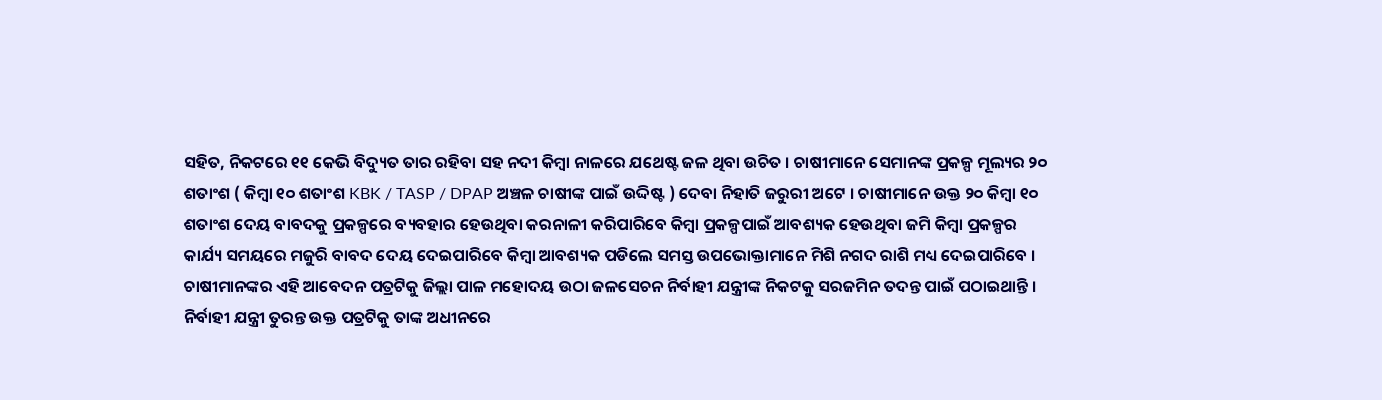ସହିତ, ନିକଟରେ ୧୧ କେଭି ବିଦ୍ୟୁତ ତାର ରହିବା ସହ ନଦୀ କିମ୍ବା ନାଳରେ ଯଥେଷ୍ଟ ଜଳ ଥିବା ଉଚିତ । ଚାଷୀମାନେ ସେମାନଙ୍କ ପ୍ରକଳ୍ପ ମୂଲ୍ୟର ୨୦ ଶତାଂଶ ( କିମ୍ବା ୧୦ ଶତାଂଶ KBK / TASP / DPAP ଅଞ୍ଚଳ ଚାଷୀଙ୍କ ପାଇଁ ଉଦ୍ଦିଷ୍ଟ ) ଦେବା ନିହାତି ଜରୁରୀ ଅଟେ । ଚାଷୀମାନେ ଉକ୍ତ ୨୦ କିମ୍ବା ୧୦ ଶତାଂଶ ଦେୟ ବାବଦକୁ ପ୍ରକଳ୍ପରେ ବ୍ୟବହାର ହେଉଥିବା କରନାଳୀ କରିପାରିବେ କିମ୍ବା ପ୍ରକଳ୍ପପାଇଁ ଆବଶ୍ୟକ ହେଉଥିବା ଜମି କିମ୍ବା ପ୍ରକଳ୍ପର କାର୍ଯ୍ୟ ସମୟରେ ମଜୁରି ବାବଦ ଦେୟ ଦେଇପାରିବେ କିମ୍ବା ଆବଶ୍ୟକ ପଡିଲେ ସମସ୍ତ ଉପଭୋକ୍ତାମାନେ ମିଶି ନଗଦ ରାଶି ମଧ୍ୟ ଦେଇପାରିବେ ।
ଚାଷୀମାନଙ୍କର ଏହି ଆବେଦନ ପତ୍ରଟିକୁ ଜିଲ୍ଲା ପାଳ ମହୋଦୟ ଉଠା ଜଳସେଚନ ନିର୍ବାହୀ ଯନ୍ତ୍ରୀଙ୍କ ନିକଟକୁ ସରଜମିନ ତଦନ୍ତ ପାଇଁ ପଠାଇଥାନ୍ତି । ନିର୍ବାହୀ ଯନ୍ତ୍ରୀ ତୁରନ୍ତ ଉକ୍ତ ପତ୍ରଟିକୁ ତାଙ୍କ ଅଧୀନରେ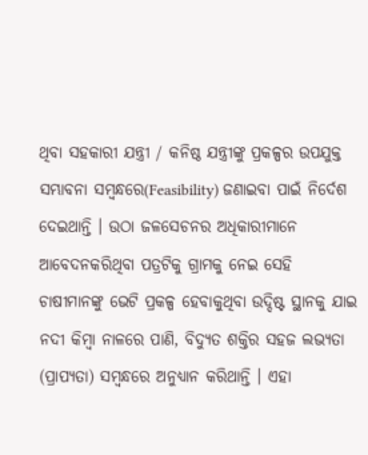ଥିବା ସହକାରୀ ଯନ୍ତ୍ରୀ / କନିଷ୍ଠ ଯନ୍ତ୍ରୀଙ୍କୁ ପ୍ରକଳ୍ପର ଉପଯୁକ୍ତ ସମ୍ଭାବନା ସମ୍ବନ୍ଧରେ(Feasibility) ଜଣାଇବା ପାଇଁ ନିର୍ଦେଶ ଦେଇଥାନ୍ତି । ଉଠା ଜଳସେଚନର ଅଧିକାରୀମାନେ ଆବେଦନକରିଥିବା ପତ୍ରଟିକୁ ଗ୍ରାମକୁ ନେଇ ସେହି ଚାଷୀମାନଙ୍କୁ ଭେଟି ପ୍ରକଳ୍ପ ହେବାକୁଥିବା ଉଦ୍ଦିଷ୍ଟ ସ୍ଥାନକୁ ଯାଇ ନଦୀ କିମ୍ବା ନାଳରେ ପାଣି, ବିଦ୍ୟୁତ ଶକ୍ତିର ସହଜ ଲଭ୍ୟତା (ପ୍ରାପ୍ୟତା) ସମ୍ବନ୍ଧରେ ଅନୁଧ୍ୟାନ କରିଥାନ୍ତି । ଏହା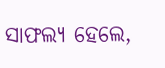ସାଫଲ୍ୟ ହେଲେ,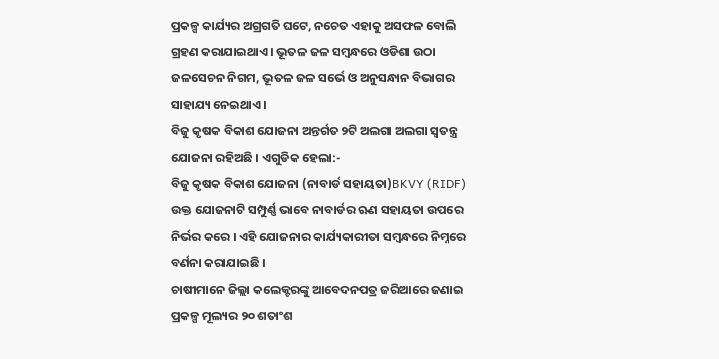ପ୍ରକଳ୍ପ କାର୍ଯ୍ୟର ଅଗ୍ରଗତି ଘଟେ, ନଚେତ ଏହାକୁ ଅସଫଳ ବୋଲି ଗ୍ରହଣ କରାଯାଇଥାଏ । ଭୂତଳ ଜଳ ସମ୍ବନ୍ଧରେ ଓଡିଶା ଉଠା ଜଳସେଚନ ନିଗମ, ଭୂତଳ ଜଳ ସର୍ଭେ ଓ ଅନୁସନ୍ଧାନ ବିଭାଗର ସାହାଯ୍ୟ ନେଇଥାଏ ।
ବିଜୁ କୃଷକ ବିକାଶ ଯୋଜନା ଅନ୍ତର୍ଗତ ୨ଟି ଅଲଗା ଅଲଗା ସ୍ଵତନ୍ତ୍ର ଯୋଜନା ରହିଅଛି । ଏଗୁଡିକ ହେଲା:-
ବିଜୁ କୃଷକ ବିକାଶ ଯୋଜନା (ନାବାର୍ଡ ସହାୟତା)BKVY (RIDF)
ଉକ୍ତ ଯୋଜନାଟି ସମ୍ପୁର୍ଣ୍ଣ ଭାବେ ନାବାର୍ଡର ଋଣ ସହାୟତା ଉପରେ ନିର୍ଭର କରେ । ଏହି ଯୋଜନାର କାର୍ଯ୍ୟକାରୀତା ସମ୍ବନ୍ଧରେ ନିମ୍ନରେ ବର୍ଣନା କରାଯାଇଛି ।
ଚାଷୀମାନେ ଜିଲ୍ଲା କଲେକ୍ଟରଙ୍କୁ ଆବେଦନପତ୍ର ଜରିଆରେ ଜଣାଇ ପ୍ରକଳ୍ପ ମୂଲ୍ୟର ୨୦ ଶତାଂଶ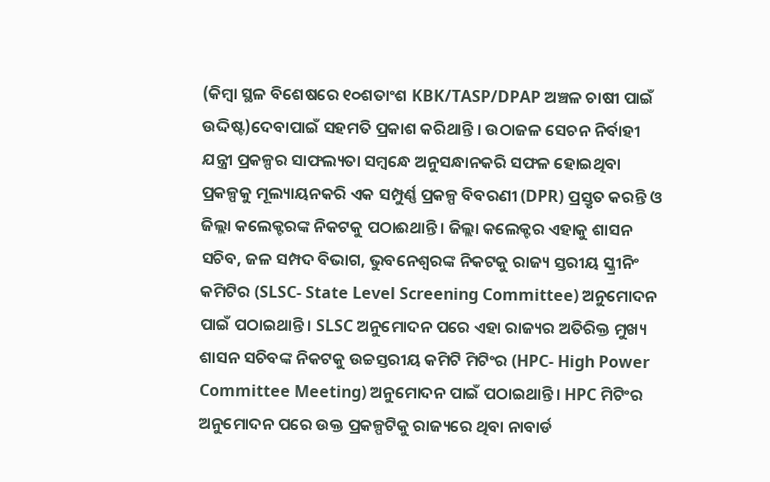(କିମ୍ବା ସ୍ଥଳ ବିଶେଷରେ ୧୦ଶତାଂଶ KBK/TASP/DPAP ଅଞ୍ଚଳ ଚାଷୀ ପାଇଁ ଉଦ୍ଦିଷ୍ଟ)ଦେବାପାଇଁ ସହମତି ପ୍ରକାଶ କରିଥାନ୍ତି । ଉଠାଜଳ ସେଚନ ନିର୍ବାହୀ ଯନ୍ତ୍ରୀ ପ୍ରକଳ୍ପର ସାଫଲ୍ୟତା ସମ୍ବନ୍ଧେ ଅନୁସନ୍ଧାନକରି ସଫଳ ହୋଇଥିବା ପ୍ରକଳ୍ପକୁ ମୂଲ୍ୟାୟନକରି ଏକ ସମ୍ପୁର୍ଣ୍ଣ ପ୍ରକଳ୍ପ ବିବରଣୀ (DPR) ପ୍ରସ୍ତୃତ କରନ୍ତି ଓ ଜିଲ୍ଲା କଲେକ୍ଟରଙ୍କ ନିକଟକୁ ପଠାଈଥାନ୍ତି । ଜିଲ୍ଲା କଲେକ୍ଟର ଏହାକୁ ଶାସନ ସଚିବ, ଜଳ ସମ୍ପଦ ବିଭାଗ, ଭୁବନେଶ୍ଵରଙ୍କ ନିକଟକୁ ରାଜ୍ୟ ସ୍ତରୀୟ ସ୍କ୍ରୀନିଂ କମିଟିର (SLSC- State Level Screening Committee) ଅନୁମୋଦନ ପାଇଁ ପଠାଇଥାନ୍ତି । SLSC ଅନୁମୋଦନ ପରେ ଏହା ରାଜ୍ୟର ଅତିରିକ୍ତ ମୁଖ୍ୟ ଶାସନ ସଚିବଙ୍କ ନିକଟକୁ ଉଚ୍ଚସ୍ତରୀୟ କମିଟି ମିଟିଂର (HPC- High Power Committee Meeting) ଅନୁମୋଦନ ପାଇଁ ପଠାଇଥାନ୍ତି। HPC ମିଟିଂର ଅନୁମୋଦନ ପରେ ଉକ୍ତ ପ୍ରକଳ୍ପଟିକୁ ରାଜ୍ୟରେ ଥିବା ନାବାର୍ଡ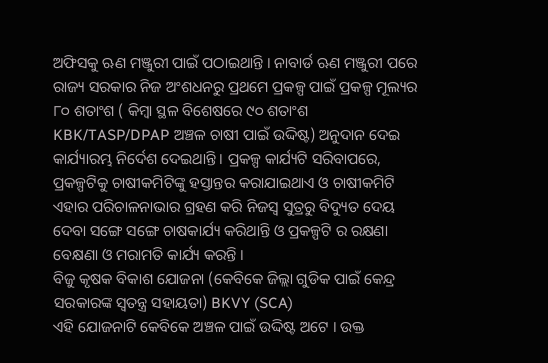ଅଫିସକୁ ଋଣ ମଞ୍ଜୁରୀ ପାଇଁ ପଠାଇଥାନ୍ତି । ନାବାର୍ଡ ଋଣ ମଞ୍ଜୁରୀ ପରେ ରାଜ୍ୟ ସରକାର ନିଜ ଅଂଶଧନରୁ ପ୍ରଥମେ ପ୍ରକଳ୍ପ ପାଇଁ ପ୍ରକଳ୍ପ ମୂଲ୍ୟର ୮୦ ଶତାଂଶ ( କିମ୍ବା ସ୍ଥଳ ବିଶେଷରେ ୯୦ ଶତାଂଶ KBK/TASP/DPAP ଅଞ୍ଚଳ ଚାଷୀ ପାଇଁ ଉଦ୍ଦିଷ୍ଟ) ଅନୁଦାନ ଦେଇ କାର୍ଯ୍ୟାରମ୍ଭ ନିର୍ଦେଶ ଦେଇଥାନ୍ତି । ପ୍ରକଳ୍ପ କାର୍ଯ୍ୟଟି ସରିବାପରେ, ପ୍ରକଳ୍ପଟିକୁ ଚାଷୀକମିଟିଙ୍କୁ ହସ୍ତାନ୍ତର କରାଯାଇଥାଏ ଓ ଚାଷୀକମିଟି ଏହାର ପରିଚାଳନାଭାର ଗ୍ରହଣ କରି ନିଜସ୍ଵ ସୁତ୍ରରୁ ବିଦ୍ୟୁତ ଦେୟ ଦେବା ସଙ୍ଗେ ସଙ୍ଗେ ଚାଷକାର୍ଯ୍ୟ କରିଥାନ୍ତି ଓ ପ୍ରକଳ୍ପଟି ର ରକ୍ଷଣା ବେକ୍ଷଣା ଓ ମରାମତି କାର୍ଯ୍ୟ କରନ୍ତି ।
ବିଜୁ କୃଷକ ବିକାଶ ଯୋଜନା (କେବିକେ ଜିଲ୍ଲା ଗୁଡିକ ପାଇଁ କେନ୍ଦ୍ର ସରକାରଙ୍କ ସ୍ଵତନ୍ତ୍ର ସହାୟତା) BKVY (SCA)
ଏହି ଯୋଜନାଟି କେବିକେ ଅଞ୍ଚଳ ପାଇଁ ଉଦ୍ଦିଷ୍ଟ ଅଟେ । ଉକ୍ତ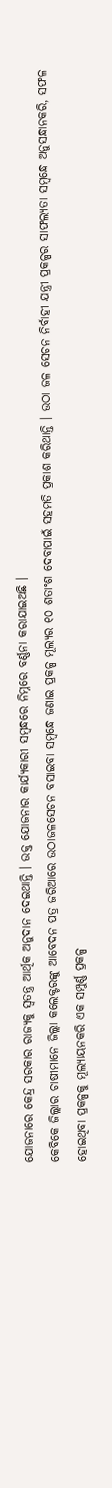ଯୋଜନାରେ କେନ୍ଦ୍ର ସରକାର ରାଜ୍ୟକୁ ସ୍ଵତନ୍ତ୍ର ଆର୍ଥିକ ଅନୁଦାନ ଦେଇଥାନ୍ତି । ଉକ୍ତ ଯୋଜନାର କାର୍ଯ୍ୟକାରୀ ସମ୍ବନ୍ଧରେ ନିମ୍ନରେ ବର୍ଣ୍ଣନା କରାଯାଇଅଛି ।
କେବିକେ ଜିଲ୍ଲାର ଚାଷୀମାନେ ଜିଲ୍ଲା କଲେକ୍ଟରଙ୍କୁ ଆବେଦନ ପତ୍ର ଜରିଆରେ ଉଠାଜଳସେଚନ ବସାଇବା ସମ୍ବନ୍ଧେ ଜଣାଇ ପ୍ରକଳ୍ପ ମୂଲ୍ୟର ୧୦ ଶତାଂଶ ଦେବାପାଇଁ ସହମତି ପ୍ରକାଶ କରିଥାନ୍ତି । ଉଠା ଜଳ ସେଚନ ନିର୍ବାହୀ ଯନ୍ତ୍ରୀ ପ୍ରକଳ୍ପର ସାଫଲ୍ୟତା ସମ୍ବନ୍ଧେ ଅନୁସନ୍ଧାନକରି, ସଫଳ ହୋଇଥିବା ପ୍ରକଳ୍ପକୁ ମୂଲ୍ୟାୟନକରି ଏକ ସମ୍ପୁର୍ଣ୍ଣ ପ୍ରକଳ୍ପ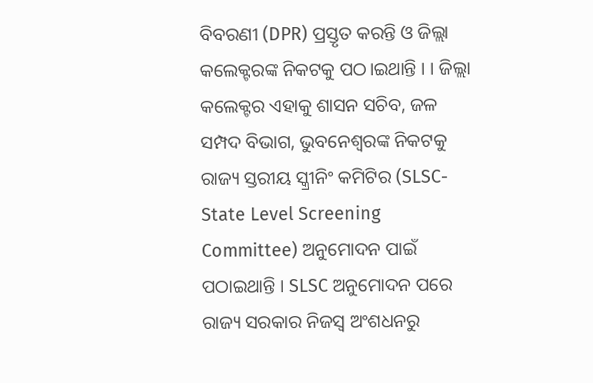ବିବରଣୀ (DPR) ପ୍ରସ୍ତୃତ କରନ୍ତି ଓ ଜିଲ୍ଲା କଲେକ୍ଟରଙ୍କ ନିକଟକୁ ପଠ।ଇଥାନ୍ତି । । ଜିଲ୍ଲା କଲେକ୍ଟର ଏହାକୁ ଶାସନ ସଚିବ, ଜଳ ସମ୍ପଦ ବିଭାଗ, ଭୁବନେଶ୍ଵରଙ୍କ ନିକଟକୁ ରାଜ୍ୟ ସ୍ତରୀୟ ସ୍କ୍ରୀନିଂ କମିଟିର (SLSC- State Level Screening Committee) ଅନୁମୋଦନ ପାଇଁ ପଠାଇଥାନ୍ତି । SLSC ଅନୁମୋଦନ ପରେ ରାଜ୍ୟ ସରକାର ନିଜସ୍ଵ ଅଂଶଧନରୁ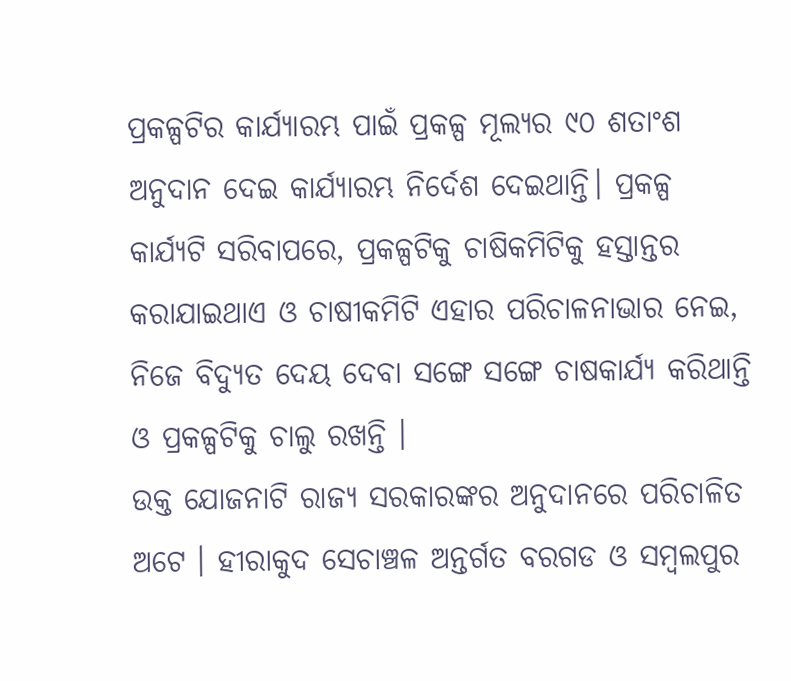ପ୍ରକଳ୍ପଟିର କାର୍ଯ୍ୟାରମ୍ଭ ପାଇଁ ପ୍ରକଳ୍ପ ମୂଲ୍ୟର ୯୦ ଶତାଂଶ ଅନୁଦାନ ଦେଇ କାର୍ଯ୍ୟାରମ୍ଭ ନିର୍ଦେଶ ଦେଇଥାନ୍ତି। ପ୍ରକଳ୍ପ କାର୍ଯ୍ୟଟି ସରିବାପରେ, ପ୍ରକଳ୍ପଟିକୁ ଚାଷିକମିଟିକୁ ହସ୍ତାନ୍ତର କରାଯାଇଥାଏ ଓ ଚାଷୀକମିଟି ଏହାର ପରିଚାଳନାଭାର ନେଇ, ନିଜେ ବିଦ୍ୟୁତ ଦେୟ ଦେବା ସଙ୍ଗେ ସଙ୍ଗେ ଚାଷକାର୍ଯ୍ୟ କରିଥାନ୍ତି ଓ ପ୍ରକଳ୍ପଟିକୁ ଚାଲୁ ରଖନ୍ତି ।
ଉକ୍ତ ଯୋଜନାଟି ରାଜ୍ୟ ସରକାରଙ୍କର ଅନୁଦାନରେ ପରିଚାଳିତ ଅଟେ । ହୀରାକୁଦ ସେଚାଞ୍ଚଳ ଅନ୍ତର୍ଗତ ବରଗଡ ଓ ସମ୍ବଲପୁର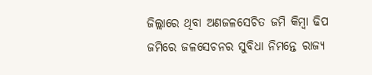ଜିଲ୍ଲାରେ ଥିବା ଅଣଜଳସେଚିତ ଜମି କିମ୍ବା ଢିପ ଜମିରେ ଜଳସେଚନର ସୁବିଧା ନିମନ୍ତେ ରାଜ୍ୟ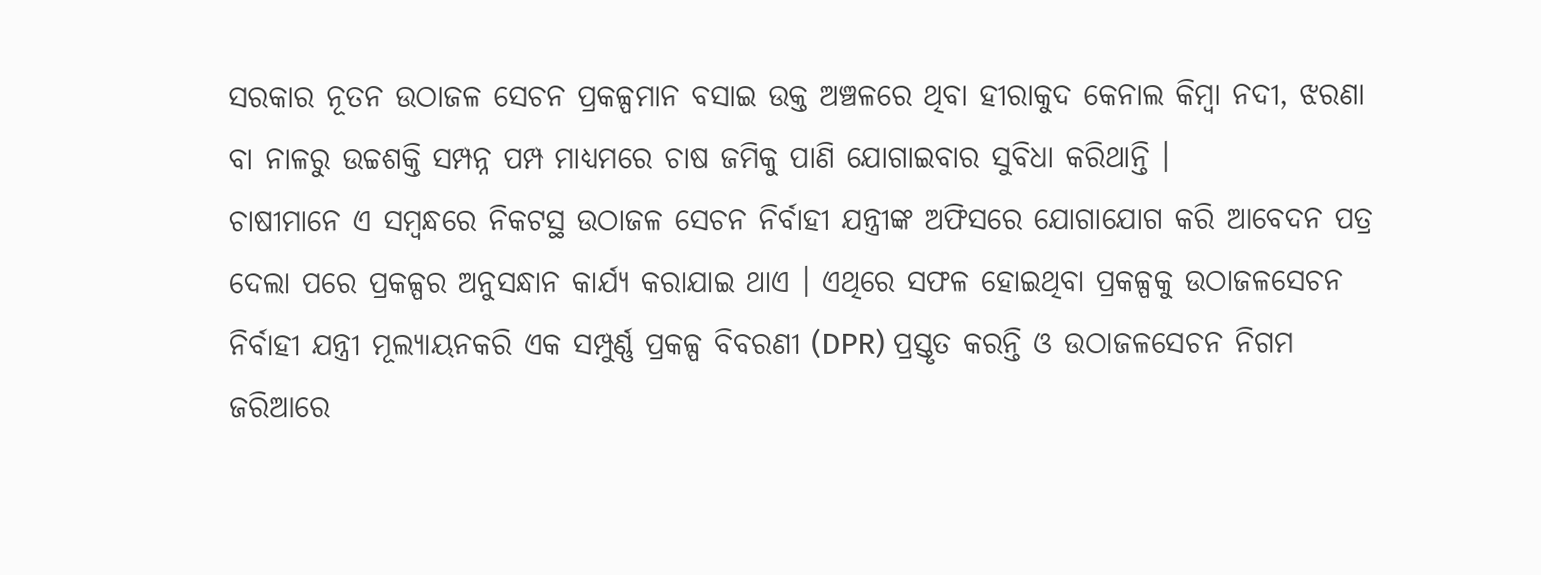ସରକାର ନୂତନ ଉଠାଜଳ ସେଚନ ପ୍ରକଳ୍ପମାନ ବସାଇ ଉକ୍ତ ଅଞ୍ଚଳରେ ଥିବା ହୀରାକୁଦ କେନାଲ କିମ୍ବା ନଦୀ, ଝରଣା ବା ନାଳରୁ ଉଚ୍ଚଶକ୍ତି ସମ୍ପନ୍ନ ପମ୍ପ ମାଧ୍ୟମରେ ଚାଷ ଜମିକୁ ପାଣି ଯୋଗାଇବାର ସୁବିଧା କରିଥାନ୍ତି ।
ଚାଷୀମାନେ ଏ ସମ୍ବନ୍ଧରେ ନିକଟସ୍ଥ ଉଠାଜଳ ସେଚନ ନିର୍ବାହୀ ଯନ୍ତ୍ରୀଙ୍କ ଅଫିସରେ ଯୋଗାଯୋଗ କରି ଆବେଦନ ପତ୍ର ଦେଲା ପରେ ପ୍ରକଳ୍ପର ଅନୁସନ୍ଧାନ କାର୍ଯ୍ୟ କରାଯାଇ ଥାଏ । ଏଥିରେ ସଫଳ ହୋଇଥିବା ପ୍ରକଳ୍ପକୁ ଉଠାଜଳସେଚନ ନିର୍ବାହୀ ଯନ୍ତ୍ରୀ ମୂଲ୍ୟାୟନକରି ଏକ ସମ୍ପୁର୍ଣ୍ଣ ପ୍ରକଳ୍ପ ବିବରଣୀ (DPR) ପ୍ରସ୍ତୃତ କରନ୍ତି ଓ ଉଠାଜଳସେଚନ ନିଗମ ଜରିଆରେ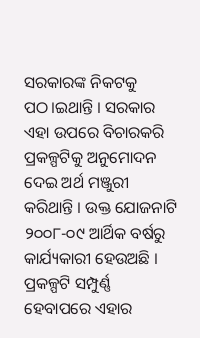ସରକାରଙ୍କ ନିକଟକୁ ପଠ।ଇଥାନ୍ତି । ସରକାର ଏହା ଉପରେ ବିଚାରକରି ପ୍ରକଳ୍ପଟିକୁ ଅନୁମୋଦନ ଦେଇ ଅର୍ଥ ମଞ୍ଜୁରୀ କରିଥାନ୍ତି । ଉକ୍ତ ଯୋଜନାଟି ୨୦୦୮-୦୯ ଆର୍ଥିକ ବର୍ଷରୁ କାର୍ଯ୍ୟକାରୀ ହେଉଅଛି । ପ୍ରକଳ୍ପଟି ସମ୍ପୁର୍ଣ୍ଣ ହେବାପରେ ଏହାର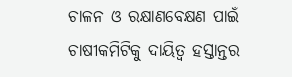ଚାଳନ ଓ ରକ୍ଷାଣବେକ୍ଷଣ ପାଇଁ ଚାଷୀକମିଟିକୁ ଦାୟିତ୍ଵ ହସ୍ତାନ୍ତର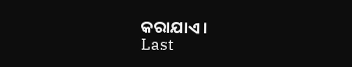କରାଯାଏ ।
Last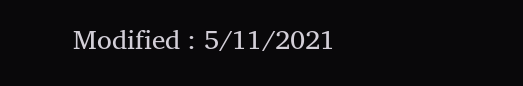Modified : 5/11/2021